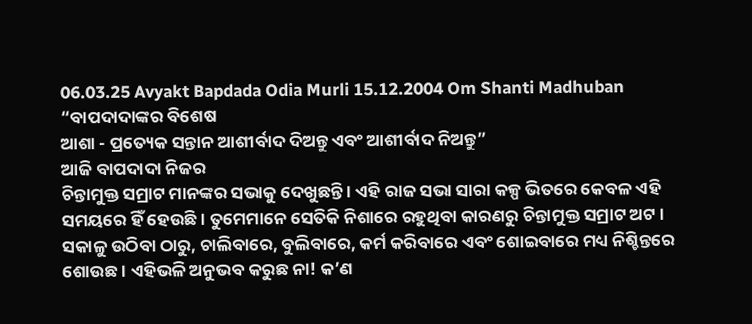06.03.25 Avyakt Bapdada Odia Murli 15.12.2004 Om Shanti Madhuban
“ବାପଦାଦାଙ୍କର ବିଶେଷ
ଆଶା - ପ୍ରତ୍ୟେକ ସନ୍ତାନ ଆଶୀର୍ବାଦ ଦିଅନ୍ତୁ ଏବଂ ଆଶୀର୍ବାଦ ନିଅନ୍ତୁ”
ଆଜି ବାପଦାଦା ନିଜର
ଚିନ୍ତାମୁକ୍ତ ସମ୍ରାଟ ମାନଙ୍କର ସଭାକୁ ଦେଖୁଛନ୍ତି । ଏହି ରାଜ ସଭା ସାରା କଳ୍ପ ଭିତରେ କେବଳ ଏହି
ସମୟରେ ହିଁ ହେଉଛି । ତୁମେମାନେ ସେତିକି ନିଶାରେ ରହୁଥିବା କାରଣରୁ ଚିନ୍ତାମୁକ୍ତ ସମ୍ରାଟ ଅଟ ।
ସକାଳୁ ଉଠିବା ଠାରୁ, ଚାଲିବାରେ, ବୁଲିବାରେ, କର୍ମ କରିବାରେ ଏବଂ ଶୋଇବାରେ ମଧ୍ୟ ନିଶ୍ଚିନ୍ତରେ
ଶୋଉଛ । ଏହିଭଳି ଅନୁଭବ କରୁଛ ନା! କ’ଣ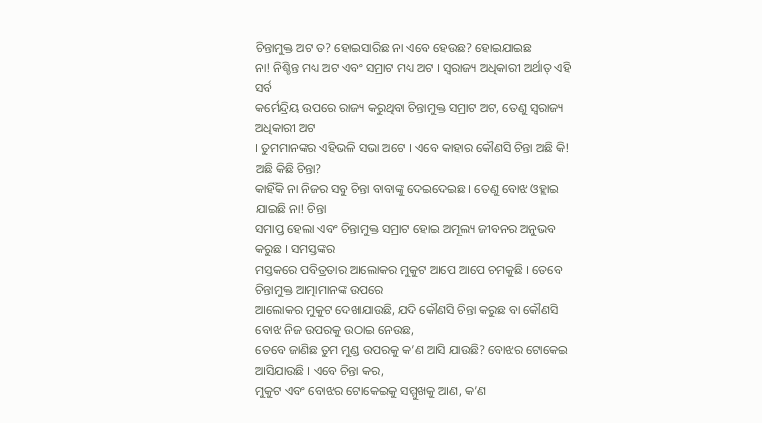ଚିନ୍ତାମୁକ୍ତ ଅଟ ତ? ହୋଇସାରିଛ ନା ଏବେ ହେଉଛ? ହୋଇଯାଇଛ
ନା! ନିଶ୍ଚିନ୍ତ ମଧ୍ୟ ଅଟ ଏବଂ ସମ୍ରାଟ ମଧ୍ୟ ଅଟ । ସ୍ୱରାଜ୍ୟ ଅଧିକାରୀ ଅର୍ଥାତ୍ ଏହି ସର୍ବ
କର୍ମେନ୍ଦ୍ରିୟ ଉପରେ ରାଜ୍ୟ କରୁଥିବା ଚିନ୍ତାମୁକ୍ତ ସମ୍ରାଟ ଅଟ, ତେଣୁ ସ୍ୱରାଜ୍ୟ ଅଧିକାରୀ ଅଟ
। ତୁମମାନଙ୍କର ଏହିଭଳି ସଭା ଅଟେ । ଏବେ କାହାର କୌଣସି ଚିନ୍ତା ଅଛି କି! ଅଛି କିଛି ଚିନ୍ତା?
କାହିଁକି ନା ନିଜର ସବୁ ଚିନ୍ତା ବାବାଙ୍କୁ ଦେଇଦେଇଛ । ତେଣୁ ବୋଝ ଓହ୍ଲାଇ ଯାଇଛି ନା! ଚିନ୍ତା
ସମାପ୍ତ ହେଲା ଏବଂ ଚିନ୍ତାମୁକ୍ତ ସମ୍ରାଟ ହୋଇ ଅମୂଲ୍ୟ ଜୀବନର ଅନୁଭବ କରୁଛ । ସମସ୍ତଙ୍କର
ମସ୍ତକରେ ପବିତ୍ରତାର ଆଲୋକର ମୁକୁଟ ଆପେ ଆପେ ଚମକୁଛି । ତେବେ ଚିନ୍ତାମୁକ୍ତ ଆତ୍ମାମାନଙ୍କ ଉପରେ
ଆଲୋକର ମୁକୁଟ ଦେଖାଯାଉଛି, ଯଦି କୌଣସି ଚିନ୍ତା କରୁଛ ବା କୌଣସି ବୋଝ ନିଜ ଉପରକୁ ଉଠାଇ ନେଉଛ,
ତେବେ ଜାଣିଛ ତୁମ ମୁଣ୍ଡ ଉପରକୁ କ’ଣ ଆସି ଯାଉଛି? ବୋଝର ଟୋକେଇ ଆସିଯାଉଛି । ଏବେ ଚିନ୍ତା କର,
ମୁକୁଟ ଏବଂ ବୋଝର ଟୋକେଇକୁ ସମ୍ମୁଖକୁ ଆଣ, କ’ଣ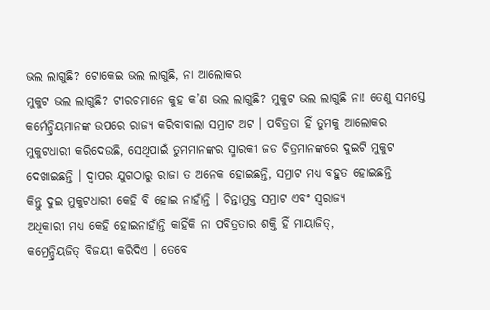ଭଲ ଲାଗୁଛି? ଟୋକେଇ ଭଲ ଲାଗୁଛି, ନା ଆଲୋକର
ମୁକୁଟ ଭଲ ଲାଗୁଛି? ଟୀରଚମାନେ କୁହ କ’ଣ ଭଲ ଲାଗୁଛି? ମୁକୁଟ ଭଲ ଲାଗୁଛି ନା! ତେଣୁ ସମସ୍ତେ
କର୍ମେନ୍ଦ୍ରିୟମାନଙ୍କ ଉପରେ ରାଜ୍ୟ କରିବାବାଲା ସମ୍ରାଟ ଅଟ । ପବିତ୍ରତା ହିଁ ତୁମକୁ ଆଲୋକର
ମୁକୁଟଧାରୀ କରିଦେଉଛି, ସେଥିପାଇଁ ତୁମମାନଙ୍କର ସ୍ମାରକୀ ଜଡ ଚିତ୍ରମାନଙ୍କରେ ଦୁଇଟି ମୁକୁଟ
ଦେଖାଇଛନ୍ତି । ଦ୍ୱାପର ଯୁଗଠାରୁ ରାଜା ତ ଅନେକ ହୋଇଛନ୍ତି, ସମ୍ରାଟ ମଧ୍ୟ ବହୁତ ହୋଇଛନ୍ତି
କିନ୍ତୁ ଦୁଇ ମୁକୁଟଧାରୀ କେହି ବି ହୋଇ ନାହାଁନ୍ତି । ଚିନ୍ତାମୁକ୍ତ ସମ୍ରାଟ ଏବଂ ସ୍ୱରାଜ୍ୟ
ଅଧିକାରୀ ମଧ୍ୟ କେହି ହୋଇନାହାଁନ୍ତି କାହିଁକି ନା ପବିତ୍ରତାର ଶକ୍ତି ହିଁ ମାୟାଜିତ୍,
କମ୍ରେନ୍ଦ୍ରିୟଜିତ୍ ବିଜୟୀ କରିଦିଏ । ତେବେ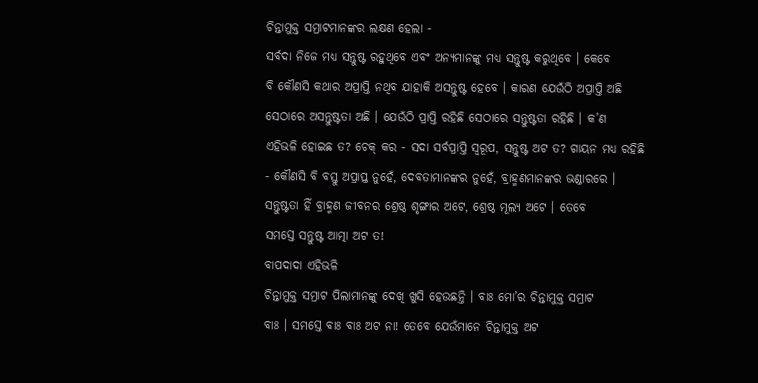ଚିନ୍ତାମୁକ୍ତ ସମ୍ରାଟମାନଙ୍କର ଲକ୍ଷଣ ହେଲା -
ସର୍ବଦା ନିଜେ ମଧ୍ୟ ସନ୍ତୁଷ୍ଟ ରହୁଥିବେ ଏବଂ ଅନ୍ୟମାନଙ୍କୁ ମଧ୍ୟ ସନ୍ତୁଷ୍ଟ କରୁଥିବେ । କେବେ
ବି କୌଣସି କଥାର ଅପ୍ରାପ୍ତି ନଥିବ ଯାହାକି ଅସନ୍ତୁଷ୍ଟ ହେବେ । କାରଣ ଯେଉଁଠି ଅପ୍ରାପ୍ତି ଅଛି
ସେଠାରେ ଅସନ୍ତୁଷ୍ଟତା ଅଛି । ଯେଉଁଠି ପ୍ରାପ୍ତି ରହିଛି ସେଠାରେ ସନ୍ତୁଷ୍ଟତା ରହିଛି । କ’ଣ
ଏହିଭଳି ହୋଇଛ ତ? ଚେକ୍ କର - ସଦା ସର୍ବପ୍ରାପ୍ତି ସ୍ୱରୂପ, ସନ୍ତୁଷ୍ଟ ଅଟ ତ? ଗାୟନ ମଧ୍ୟ ରହିଛି
- କୌଣସି ବି ବସ୍ତୁ ଅପ୍ରାପ୍ତ ନୁହେଁ, ଦେବତାମାନଙ୍କର ନୁହେଁ, ବ୍ରାହ୍ମଣମାନଙ୍କର ଭଣ୍ଡାରରେ ।
ସନ୍ତୁଷ୍ଟତା ହିଁ ବ୍ରାହ୍ମଣ ଜୀବନର ଶ୍ରେଷ୍ଠ ଶୃଙ୍ଗାର ଅଟେ, ଶ୍ରେଷ୍ଠ ମୂଲ୍ୟ ଅଟେ । ତେବେ
ସମସ୍ତେ ସନ୍ତୁଷ୍ଟ ଆତ୍ମା ଅଟ ତ!
ବାପଦାଦା ଏହିଭଳି
ଚିନ୍ତାମୁକ୍ତ ସମ୍ରାଟ ପିଲାମାନଙ୍କୁ ଦେଖି ଖୁସି ହେଉଛନ୍ତି । ବାଃ ମୋ’ର ଚିନ୍ତାମୁକ୍ତ ସମ୍ରାଟ
ବାଃ । ସମସ୍ତେ ବାଃ ବାଃ ଅଟ ନା! ତେବେ ଯେଉଁମାନେ ଚିନ୍ତାମୁକ୍ତ ଅଟ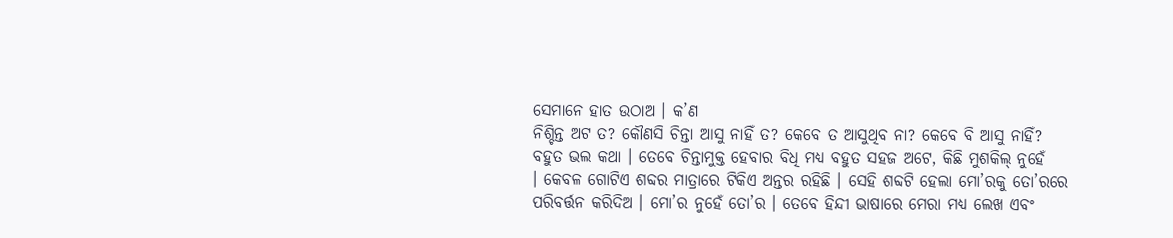ସେମାନେ ହାତ ଉଠାଅ । କ’ଣ
ନିଶ୍ଚିନ୍ତ ଅଟ ତ? କୌଣସି ଚିନ୍ତା ଆସୁ ନାହିଁ ତ? କେବେ ତ ଆସୁଥିବ ନା? କେବେ ବି ଆସୁ ନାହିଁ?
ବହୁତ ଭଲ କଥା । ତେବେ ଚିନ୍ତାମୁକ୍ତ ହେବାର ବିଧି ମଧ୍ୟ ବହୁତ ସହଜ ଅଟେ, କିଛି ମୁଶକିଲ୍ ନୁହେଁ
। କେବଳ ଗୋଟିଏ ଶବ୍ଦର ମାତ୍ରାରେ ଟିକିଏ ଅନ୍ତର ରହିଛି । ସେହି ଶବ୍ଦଟି ହେଲା ମୋ’ରକୁ ତୋ’ରରେ
ପରିବର୍ତ୍ତନ କରିଦିଅ । ମୋ’ର ନୁହେଁ ତୋ’ର । ତେବେ ହିନ୍ଦୀ ଭାଷାରେ ମେରା ମଧ୍ୟ ଲେଖ ଏବଂ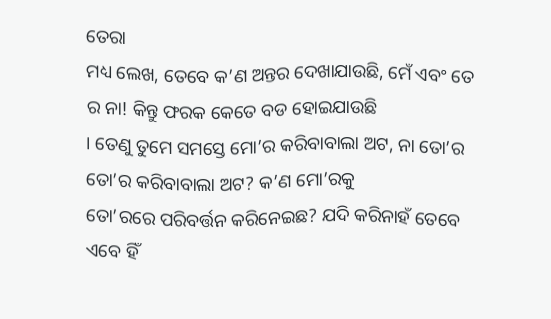ତେରା
ମଧ୍ୟ ଲେଖ, ତେବେ କ’ଣ ଅନ୍ତର ଦେଖାଯାଉଛି, ମେଁ ଏବଂ ତେ ର ନା! କିନ୍ତୁ ଫରକ କେତେ ବଡ ହୋଇଯାଉଛି
। ତେଣୁ ତୁମେ ସମସ୍ତେ ମୋ’ର କରିବାବାଲା ଅଟ, ନା ତୋ’ର ତୋ’ର କରିବାବାଲା ଅଟ? କ’ଣ ମୋ’ରକୁ
ତୋ’ରରେ ପରିବର୍ତ୍ତନ କରିନେଇଛ? ଯଦି କରିନାହଁ ତେବେ ଏବେ ହିଁ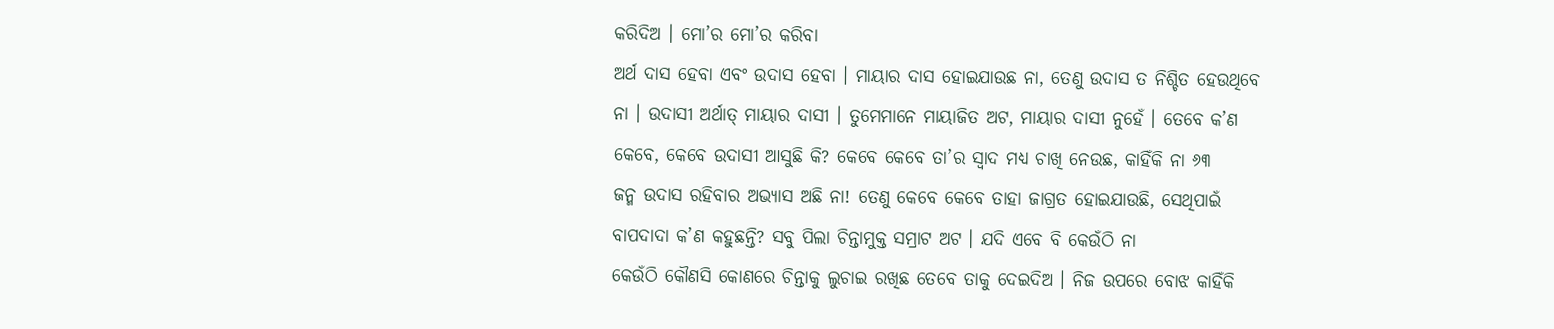କରିଦିଅ । ମୋ’ର ମୋ’ର କରିବା
ଅର୍ଥ ଦାସ ହେବା ଏବଂ ଉଦାସ ହେବା । ମାୟାର ଦାସ ହୋଇଯାଉଛ ନା, ତେଣୁ ଉଦାସ ତ ନିଶ୍ଚିତ ହେଉଥିବେ
ନା । ଉଦାସୀ ଅର୍ଥାତ୍ ମାୟାର ଦାସୀ । ତୁମେମାନେ ମାୟାଜିତ ଅଟ, ମାୟାର ଦାସୀ ନୁହେଁ । ତେବେ କ’ଣ
କେବେ, କେବେ ଉଦାସୀ ଆସୁଛି କି? କେବେ କେବେ ତା’ର ସ୍ୱାଦ ମଧ୍ୟ ଚାଖି ନେଉଛ, କାହିଁକି ନା ୬୩
ଜନ୍ମ ଉଦାସ ରହିବାର ଅଭ୍ୟାସ ଅଛି ନା! ତେଣୁ କେବେ କେବେ ତାହା ଜାଗ୍ରତ ହୋଇଯାଉଛି, ସେଥିପାଇଁ
ବାପଦାଦା କ’ଣ କହୁଛନ୍ତି? ସବୁ ପିଲା ଚିନ୍ତାମୁକ୍ତ ସମ୍ରାଟ ଅଟ । ଯଦି ଏବେ ବି କେଉଁଠି ନା
କେଉଁଠି କୌଣସି କୋଣରେ ଚିନ୍ତାକୁ ଲୁଚାଇ ରଖିଛ ତେବେ ତାକୁ ଦେଇଦିଅ । ନିଜ ଉପରେ ବୋଝ କାହିଁକି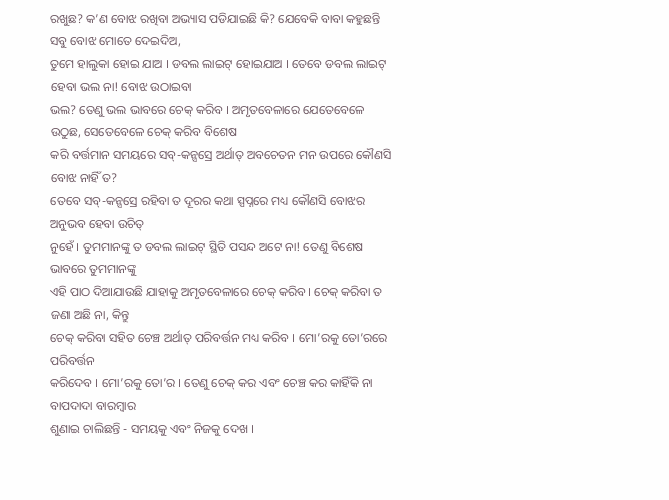ରଖୁଛ? କ’ଣ ବୋଝ ରଖିବା ଅଭ୍ୟାସ ପଡିଯାଇଛି କି? ଯେବେକି ବାବା କହୁଛନ୍ତି ସବୁ ବୋଝ ମୋତେ ଦେଇଦିଅ,
ତୁମେ ହାଲୁକା ହୋଇ ଯାଅ । ଡବଲ ଲାଇଟ୍ ହୋଇଯାଅ । ତେବେ ଡବଲ ଲାଇଟ୍ ହେବା ଭଲ ନା! ବୋଝ ଉଠାଇବା
ଭଲ? ତେଣୁ ଭଲ ଭାବରେ ଚେକ୍ କରିବ । ଅମୃତବେଳାରେ ଯେତେବେଳେ ଉଠୁଛ, ସେତେବେଳେ ଚେକ୍ କରିବ ବିଶେଷ
କରି ବର୍ତ୍ତମାନ ସମୟରେ ସବ୍-କନ୍ସସ୍ରେ ଅର୍ଥାତ୍ ଅବଚେତନ ମନ ଉପରେ କୌଣସି ବୋଝ ନାହିଁ ତ?
ତେବେ ସବ୍-କନ୍ସସ୍ରେ ରହିବା ତ ଦୂରର କଥା ସ୍ପପ୍ନରେ ମଧ୍ୟ କୌଣସି ବୋଝର ଅନୁଭବ ହେବା ଉଚିତ୍
ନୁହେଁ । ତୁମମାନଙ୍କୁ ତ ଡବଲ ଲାଇଟ୍ ସ୍ଥିତି ପସନ୍ଦ ଅଟେ ନା! ତେଣୁ ବିଶେଷ ଭାବରେ ତୁମମାନଙ୍କୁ
ଏହି ପାଠ ଦିଆଯାଉଛି ଯାହାକୁ ଅମୃତବେଳାରେ ଚେକ୍ କରିବ । ଚେକ୍ କରିବା ତ ଜଣା ଅଛି ନା, କିନ୍ତୁ
ଚେକ୍ କରିବା ସହିତ ଚେଞ୍ଚ ଅର୍ଥାତ୍ ପରିବର୍ତ୍ତନ ମଧ୍ୟ କରିବ । ମୋ’ରକୁ ତୋ’ରରେ ପରିବର୍ତ୍ତନ
କରିଦେବ । ମୋ’ରକୁ ତୋ’ର । ତେଣୁ ଚେକ୍ କର ଏବଂ ଚେଞ୍ଚ କର କାହିଁକି ନା ବାପଦାଦା ବାରମ୍ବାର
ଶୁଣାଇ ଚାଲିଛନ୍ତି - ସମୟକୁ ଏବଂ ନିଜକୁ ଦେଖ ।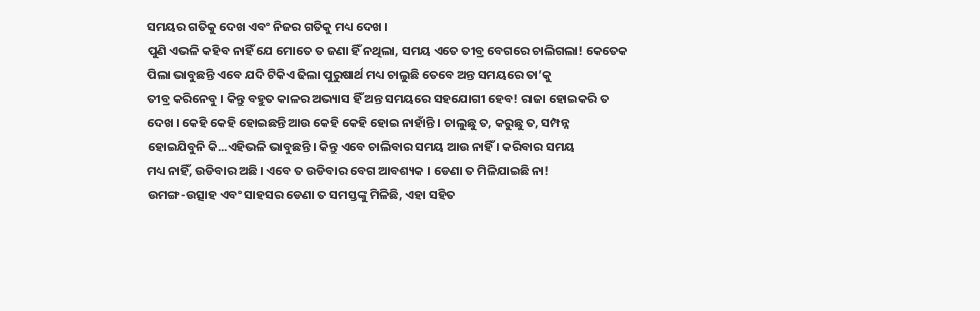ସମୟର ଗତିକୁ ଦେଖ ଏବଂ ନିଜର ଗତିକୁ ମଧ୍ୟ ଦେଖ ।
ପୁଣି ଏଭଳି କହିବ ନାହିଁ ଯେ ମୋତେ ତ ଜଣା ହିଁ ନଥିଲା, ସମୟ ଏତେ ତୀବ୍ର ବେଗରେ ଚାଲିଗଲା! କେତେକ
ପିଲା ଭାବୁଛନ୍ତି ଏବେ ଯଦି ଟିକିଏ ଢିଲା ପୁରୁଷାର୍ଥ ମଧ୍ୟ ଚାଲୁଛି ତେବେ ଅନ୍ତ ସମୟରେ ତା’କୁ
ତୀବ୍ର କରିନେବୁ । କିନ୍ତୁ ବହୁତ କାଳର ଅଭ୍ୟାସ ହିଁ ଅନ୍ତ ସମୟରେ ସହଯୋଗୀ ହେବ! ରାଜା ହୋଇକରି ତ
ଦେଖ । କେହି କେହି ହୋଇଛନ୍ତି ଆଉ କେହି କେହି ହୋଇ ନାହାଁନ୍ତି । ଚାଲୁଛୁ ତ, କରୁଛୁ ତ, ସମ୍ପନ୍ନ
ହୋଇଯିବୁନି କି...ଏହିଭଳି ଭାବୁଛନ୍ତି । କିନ୍ତୁ ଏବେ ଚାଲିବାର ସମୟ ଆଉ ନାହିଁ । କରିବାର ସମୟ
ମଧ୍ୟ ନାହିଁ, ଉଡିବାର ଅଛି । ଏବେ ତ ଉଡିବାର ବେଗ ଆବଶ୍ୟକ । ଡେଣା ତ ମିଳିଯାଇଛି ନା!
ଉମଙ୍ଗ-ଉତ୍ସାହ ଏବଂ ସାହସର ଡେଣା ତ ସମସ୍ତଙ୍କୁ ମିଳିଛି, ଏହା ସହିତ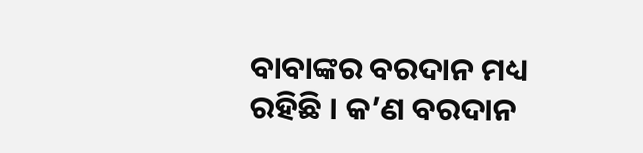ବାବାଙ୍କର ବରଦାନ ମଧ୍ୟ
ରହିଛି । କ’ଣ ବରଦାନ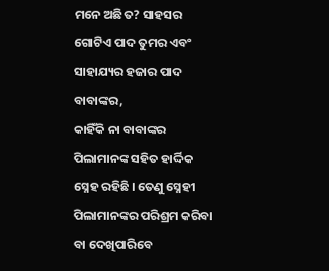ମନେ ଅଛି ତ? ସାହସର ଗୋଟିଏ ପାଦ ତୁମର ଏବଂ ସାହାଯ୍ୟର ହଜାର ପାଦ ବାବାଙ୍କର,
କାହିଁକି ନା ବାବାଙ୍କର ପିଲାମାନଙ୍କ ସହିତ ହାର୍ଦ୍ଦିକ ସ୍ନେହ ରହିଛି । ତେଣୁ ସ୍ନେହୀ
ପିଲାମାନଙ୍କର ପରିଶ୍ରମ କରିବା ବା ଦେଖିପାରିବେ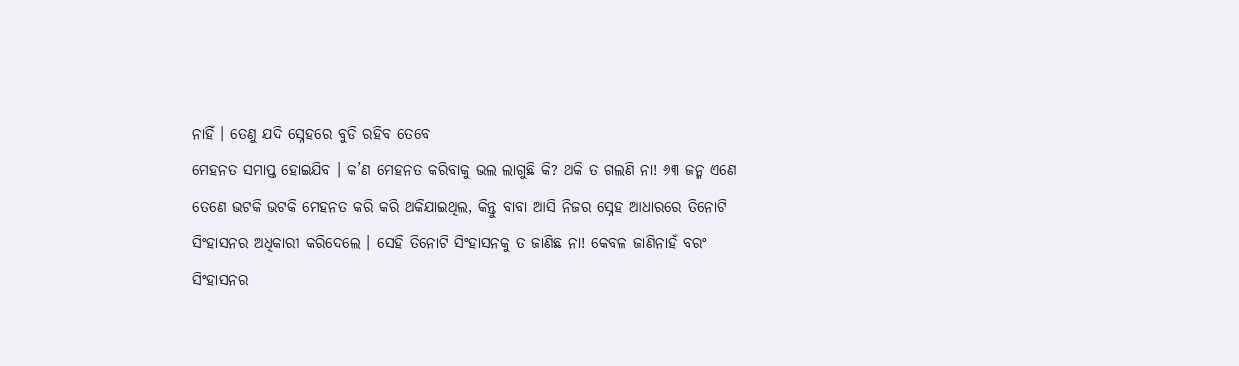ନାହିଁ । ତେଣୁ ଯଦି ସ୍ନେହରେ ବୁଡି ରହିବ ତେବେ
ମେହନତ ସମାପ୍ତ ହୋଇଯିବ । କ’ଣ ମେହନତ କରିବାକୁ ଭଲ ଲାଗୁଛି କି? ଥକି ତ ଗଲଣି ନା! ୬୩ ଜନ୍ମ ଏଣେ
ତେଣେ ଭଟକି ଭଟକି ମେହନତ କରି କରି ଥକିଯାଇଥିଲ, କିନ୍ତୁ ବାବା ଆସି ନିଜର ସ୍ନେହ ଆଧାରରେ ତିନୋଟି
ସିଂହାସନର ଅଧିକାରୀ କରିଦେଲେ । ସେହି ତିନୋଟି ସିଂହାସନକୁ ତ ଜାଣିଛ ନା! କେବଳ ଜାଣିନାହଁ ବରଂ
ସିଂହାସନର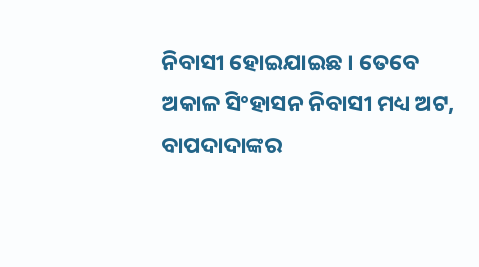ନିବାସୀ ହୋଇଯାଇଛ । ତେବେ ଅକାଳ ସିଂହାସନ ନିବାସୀ ମଧ୍ୟ ଅଟ, ବାପଦାଦାଙ୍କର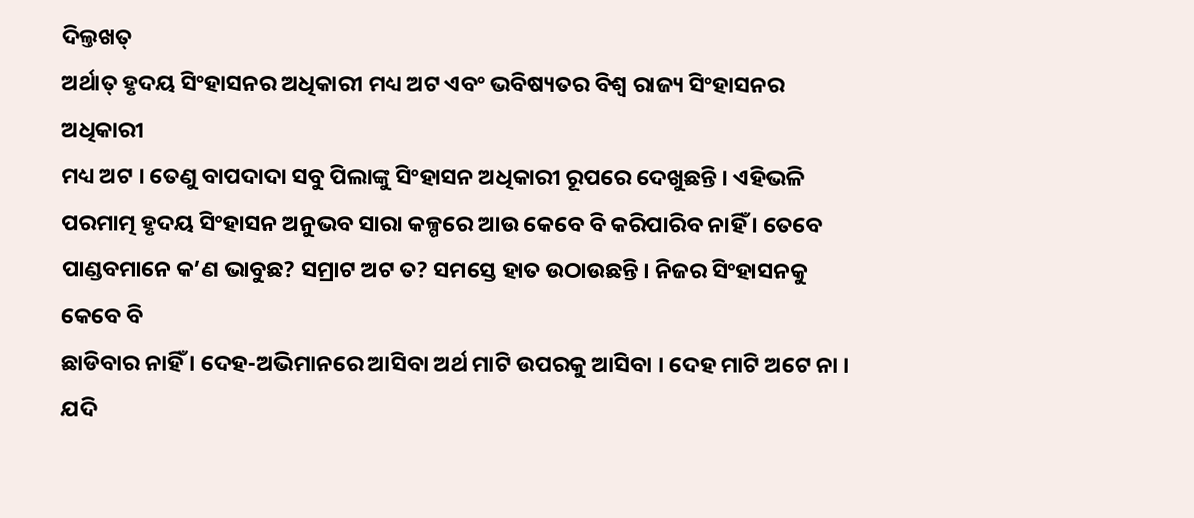ଦିଲ୍ତଖତ୍
ଅର୍ଥାତ୍ ହୃଦୟ ସିଂହାସନର ଅଧିକାରୀ ମଧ୍ୟ ଅଟ ଏବଂ ଭବିଷ୍ୟତର ବିଶ୍ୱ ରାଜ୍ୟ ସିଂହାସନର ଅଧିକାରୀ
ମଧ୍ୟ ଅଟ । ତେଣୁ ବାପଦାଦା ସବୁ ପିଲାଙ୍କୁ ସିଂହାସନ ଅଧିକାରୀ ରୂପରେ ଦେଖୁଛନ୍ତି । ଏହିଭଳି
ପରମାତ୍ମ ହୃଦୟ ସିଂହାସନ ଅନୁଭବ ସାରା କଳ୍ପରେ ଆଉ କେବେ ବି କରିପାରିବ ନାହିଁ । ତେବେ
ପାଣ୍ଡବମାନେ କ’ଣ ଭାବୁଛ? ସମ୍ରାଟ ଅଟ ତ? ସମସ୍ତେ ହାତ ଉଠାଉଛନ୍ତି । ନିଜର ସିଂହାସନକୁ କେବେ ବି
ଛାଡିବାର ନାହିଁ । ଦେହ-ଅଭିମାନରେ ଆସିବା ଅର୍ଥ ମାଟି ଉପରକୁ ଆସିବା । ଦେହ ମାଟି ଅଟେ ନା । ଯଦି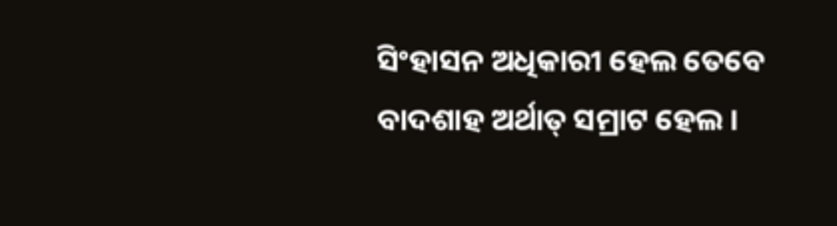ସିଂହାସନ ଅଧିକାରୀ ହେଲ ତେବେ ବାଦଶାହ ଅର୍ଥାତ୍ ସମ୍ରାଟ ହେଲ ।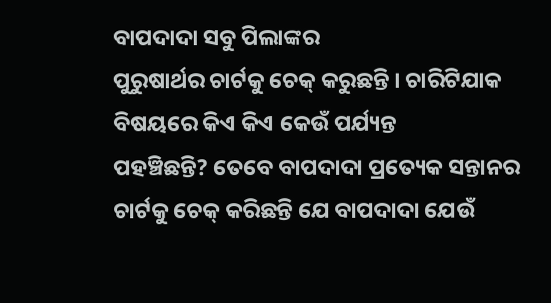ବାପଦାଦା ସବୁ ପିଲାଙ୍କର
ପୁରୁଷାର୍ଥର ଚାର୍ଟକୁ ଚେକ୍ କରୁଛନ୍ତି । ଚାରିଟିଯାକ ବିଷୟରେ କିଏ କିଏ କେଉଁ ପର୍ଯ୍ୟନ୍ତ
ପହଞ୍ଚିଛନ୍ତି? ତେବେ ବାପଦାଦା ପ୍ରତ୍ୟେକ ସନ୍ତାନର ଚାର୍ଟକୁ ଚେକ୍ କରିଛନ୍ତି ଯେ ବାପଦାଦା ଯେଉଁ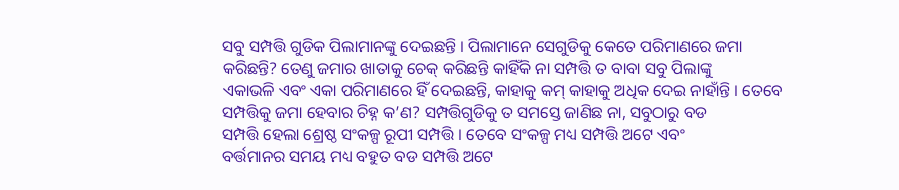ସବୁ ସମ୍ପତ୍ତି ଗୁଡିକ ପିଲାମାନଙ୍କୁ ଦେଇଛନ୍ତି । ପିଲାମାନେ ସେଗୁଡିକୁ କେତେ ପରିମାଣରେ ଜମା
କରିଛନ୍ତି? ତେଣୁ ଜମାର ଖାତାକୁ ଚେକ୍ କରିଛନ୍ତି କାହିଁକି ନା ସମ୍ପତ୍ତି ତ ବାବା ସବୁ ପିଲାଙ୍କୁ
ଏକାଭଳି ଏବଂ ଏକା ପରିମାଣରେ ହିଁ ଦେଇଛନ୍ତି, କାହାକୁ କମ୍ କାହାକୁ ଅଧିକ ଦେଇ ନାହାଁନ୍ତି । ତେବେ
ସମ୍ପତ୍ତିକୁ ଜମା ହେବାର ଚିହ୍ନ କ’ଣ? ସମ୍ପତ୍ତିଗୁଡିକୁ ତ ସମସ୍ତେ ଜାଣିଛ ନା, ସବୁଠାରୁ ବଡ
ସମ୍ପତ୍ତି ହେଲା ଶ୍ରେଷ୍ଠ ସଂକଳ୍ପ ରୂପୀ ସମ୍ପତ୍ତି । ତେବେ ସଂକଳ୍ପ ମଧ୍ୟ ସମ୍ପତ୍ତି ଅଟେ ଏବଂ
ବର୍ତ୍ତମାନର ସମୟ ମଧ୍ୟ ବହୁତ ବଡ ସମ୍ପତ୍ତି ଅଟେ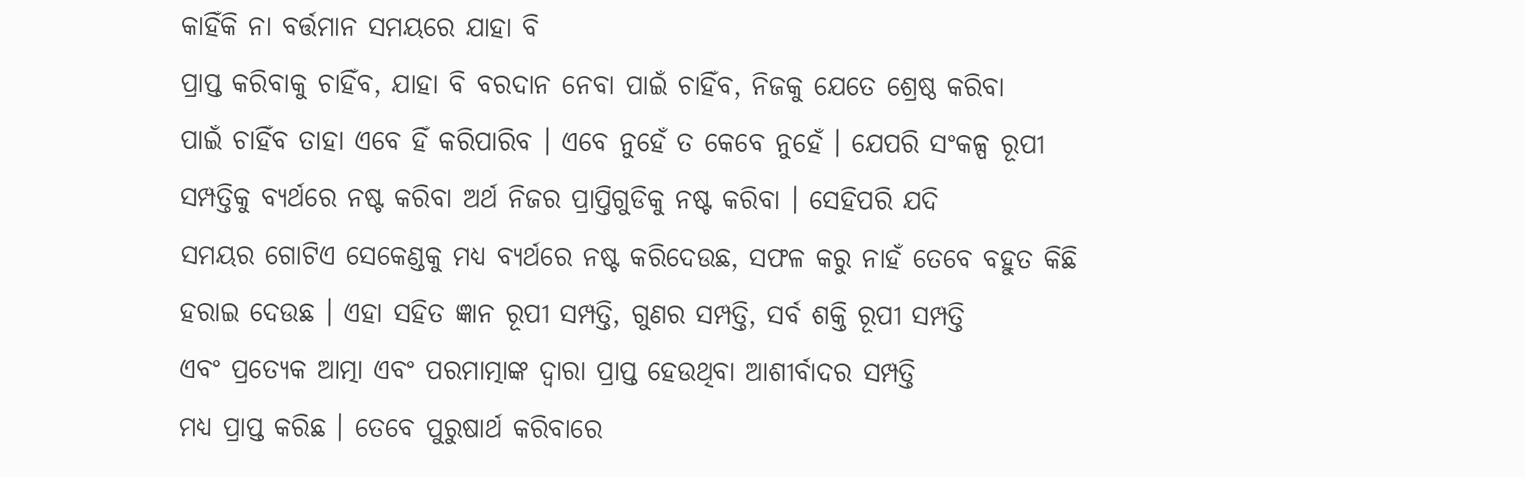କାହିଁକି ନା ବର୍ତ୍ତମାନ ସମୟରେ ଯାହା ବି
ପ୍ରାପ୍ତ କରିବାକୁ ଚାହିଁବ, ଯାହା ବି ବରଦାନ ନେବା ପାଇଁ ଚାହିଁବ, ନିଜକୁ ଯେତେ ଶ୍ରେଷ୍ଠ କରିବା
ପାଇଁ ଚାହିଁବ ତାହା ଏବେ ହିଁ କରିପାରିବ । ଏବେ ନୁହେଁ ତ କେବେ ନୁହେଁ । ଯେପରି ସଂକଳ୍ପ ରୂପୀ
ସମ୍ପତ୍ତିକୁ ବ୍ୟର୍ଥରେ ନଷ୍ଟ କରିବା ଅର୍ଥ ନିଜର ପ୍ରାପ୍ତିଗୁଡିକୁ ନଷ୍ଟ କରିବା । ସେହିପରି ଯଦି
ସମୟର ଗୋଟିଏ ସେକେଣ୍ଡକୁ ମଧ୍ୟ ବ୍ୟର୍ଥରେ ନଷ୍ଟ କରିଦେଉଛ, ସଫଳ କରୁ ନାହଁ ତେବେ ବହୁତ କିଛି
ହରାଇ ଦେଉଛ । ଏହା ସହିତ ଜ୍ଞାନ ରୂପୀ ସମ୍ପତ୍ତି, ଗୁଣର ସମ୍ପତ୍ତି, ସର୍ବ ଶକ୍ତି ରୂପୀ ସମ୍ପତ୍ତି
ଏବଂ ପ୍ରତ୍ୟେକ ଆତ୍ମା ଏବଂ ପରମାତ୍ମାଙ୍କ ଦ୍ୱାରା ପ୍ରାପ୍ତ ହେଉଥିବା ଆଶୀର୍ବାଦର ସମ୍ପତ୍ତି
ମଧ୍ୟ ପ୍ରାପ୍ତ କରିଛ । ତେବେ ପୁରୁଷାର୍ଥ କରିବାରେ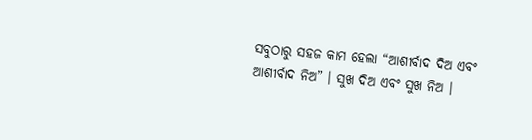ସବୁଠାରୁ ସହଜ କାମ ହେଲା “ଆଶୀର୍ବାଦ ଦିଅ ଏବଂ
ଆଶୀର୍ବାଦ ନିଅ” । ସୁଖ ଦିଅ ଏବଂ ସୁଖ ନିଅ ।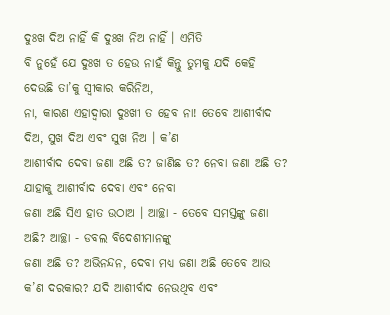ଦୁଃଖ ଦିଅ ନାହିଁ କି ଦୁଃଖ ନିଅ ନାହିଁ । ଏମିତି
ବି ନୁହେଁ ଯେ ଦୁଃଖ ତ ହେଉ ନାହଁ କିନ୍ତୁ ତୁମକୁ ଯଦି କେହି ଦେଉଛି ତା’କୁ ସ୍ୱୀକାର କରିନିଅ,
ନା, କାରଣ ଏହାଦ୍ୱାରା ଦୁଃଖୀ ତ ହେବ ନା! ତେବେ ଆଶୀର୍ବାଦ ଦିଅ, ସୁଖ ଦିଅ ଏବଂ ସୁଖ ନିଅ । କ’ଣ
ଆଶୀର୍ବାଦ ଦେବା ଜଣା ଅଛି ତ? ଜାଣିଛ ତ? ନେବା ଜଣା ଅଛି ତ? ଯାହାକୁ ଆଶୀର୍ବାଦ ଦେବା ଏବଂ ନେବା
ଜଣା ଅଛି ସିଏ ହାତ ଉଠାଅ । ଆଚ୍ଛା - ତେବେ ସମସ୍ତଙ୍କୁ ଜଣା ଅଛି? ଆଚ୍ଛା - ଡବଲ ବିଦେଶୀମାନଙ୍କୁ
ଜଣା ଅଛି ତ? ଅଭିନନ୍ଦନ, ଦେବା ମଧ୍ୟ ଜଣା ଅଛି ତେବେ ଆଉ କ’ଣ ଦରକାର? ଯଦି ଆଶୀର୍ବାଦ ନେଉଥିବ ଏବଂ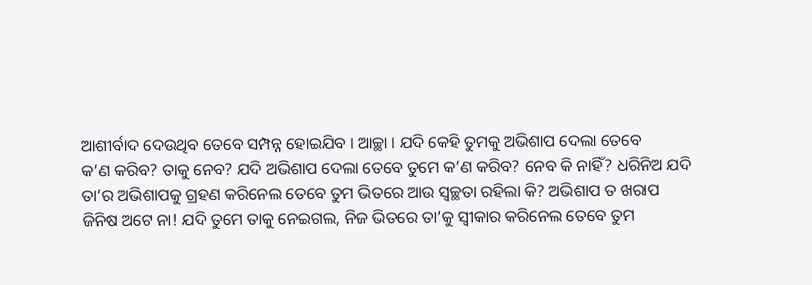ଆଶୀର୍ବାଦ ଦେଉଥିବ ତେବେ ସମ୍ପନ୍ନ ହୋଇଯିବ । ଆଚ୍ଛା । ଯଦି କେହି ତୁମକୁ ଅଭିଶାପ ଦେଲା ତେବେ
କ’ଣ କରିବ? ତାକୁ ନେବ? ଯଦି ଅଭିଶାପ ଦେଲା ତେବେ ତୁମେ କ’ଣ କରିବ? ନେବ କି ନାହିଁ? ଧରିନିଅ ଯଦି
ତା’ର ଅଭିଶାପକୁ ଗ୍ରହଣ କରିନେଲ ତେବେ ତୁମ ଭିତରେ ଆଉ ସ୍ୱଚ୍ଛତା ରହିଲା କି? ଅଭିଶାପ ତ ଖରାପ
ଜିନିଷ ଅଟେ ନା! ଯଦି ତୁମେ ତାକୁ ନେଇଗଲ, ନିଜ ଭିତରେ ତା’କୁ ସ୍ୱୀକାର କରିନେଲ ତେବେ ତୁମ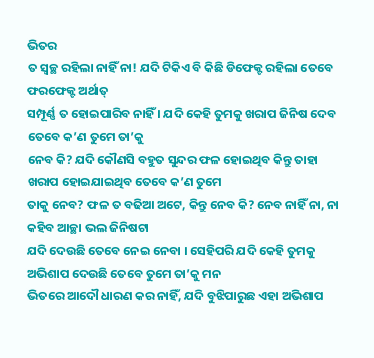ଭିତର
ତ ସ୍ୱଚ୍ଛ ରହିଲା ନାହିଁ ନା! ଯଦି ଟିକିଏ ବି କିଛି ଡିଫେକ୍ଟ ରହିଲା ତେବେ ଫରଫେକ୍ଟ ଅର୍ଥାତ୍
ସମ୍ପୂର୍ଣ୍ଣ ତ ହୋଇପାରିବ ନାହିଁ । ଯଦି କେହି ତୁମକୁ ଖରାପ ଜିନିଷ ଦେବ ତେବେ କ’ଣ ତୁମେ ତା’କୁ
ନେବ କି? ଯଦି କୌଣସି ବହୁତ ସୁନ୍ଦର ଫଳ ହୋଇଥିବ କିନ୍ତୁ ତାହା ଖରାପ ହୋଇଯାଇଥିବ ତେବେ କ’ଣ ତୁମେ
ତାକୁ ନେବ? ଫଳ ତ ବଢିଆ ଅଟେ, କିନ୍ତୁ ନେବ କି? ନେବ ନାହିଁ ନା, ନା କହିବ ଆଚ୍ଛା ଭଲ ଜିନିଷଟା
ଯଦି ଦେଉଛି ତେବେ ନେଇ ନେବା । ସେହିପରି ଯଦି କେହି ତୁମକୁ ଅଭିଶାପ ଦେଉଛି ତେବେ ତୁମେ ତା’କୁ ମନ
ଭିତରେ ଆଦୌ ଧାରଣ କର ନାହିଁ, ଯଦି ବୁଝିପାରୁଛ ଏହା ଅଭିଶାପ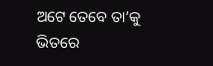ଅଟେ ତେବେ ତା’କୁ ଭିତରେ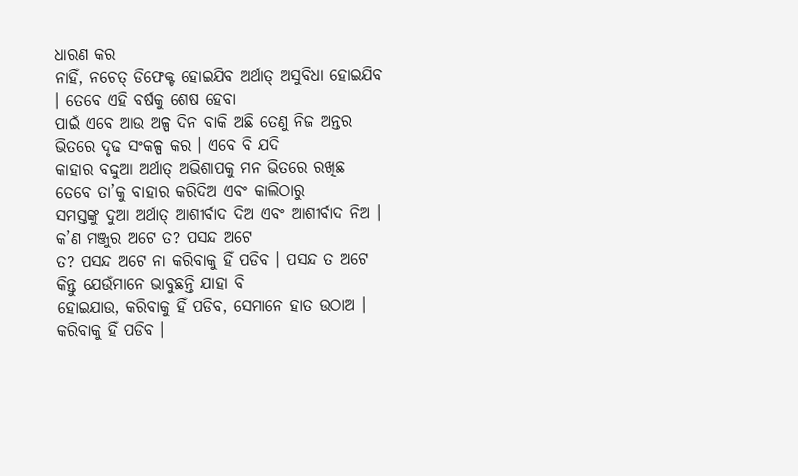ଧାରଣ କର
ନାହିଁ, ନଚେତ୍ ଡିଫେକ୍ଟ ହୋଇଯିବ ଅର୍ଥାତ୍ ଅସୁବିଧା ହୋଇଯିବ । ତେବେ ଏହି ବର୍ଷକୁ ଶେଷ ହେବା
ପାଇଁ ଏବେ ଆଉ ଅଳ୍ପ ଦିନ ବାକି ଅଛି ତେଣୁ ନିଜ ଅନ୍ତର ଭିତରେ ଦୃଢ ସଂକଳ୍ପ କର । ଏବେ ବି ଯଦି
କାହାର ବଦ୍ଦୁଆ ଅର୍ଥାତ୍ ଅଭିଶାପକୁ ମନ ଭିତରେ ରଖିଛ ତେବେ ତା’କୁ ବାହାର କରିଦିଅ ଏବଂ କାଲିଠାରୁ
ସମସ୍ତଙ୍କୁ ଦୁଆ ଅର୍ଥାତ୍ ଆଶୀର୍ବାଦ ଦିଅ ଏବଂ ଆଶୀର୍ବାଦ ନିଅ । କ’ଣ ମଞ୍ଜୁର ଅଟେ ତ? ପସନ୍ଦ ଅଟେ
ତ? ପସନ୍ଦ ଅଟେ ନା କରିବାକୁ ହିଁ ପଡିବ । ପସନ୍ଦ ତ ଅଟେ କିନ୍ତୁ ଯେଉଁମାନେ ଭାବୁଛନ୍ତି ଯାହା ବି
ହୋଇଯାଉ, କରିବାକୁ ହିଁ ପଡିବ, ସେମାନେ ହାତ ଉଠାଅ । କରିବାକୁ ହିଁ ପଡିବ ।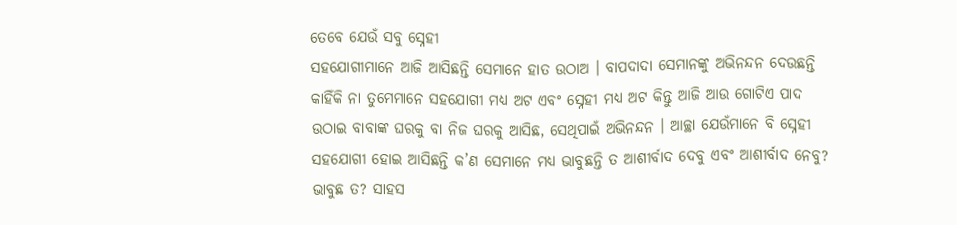ତେବେ ଯେଉଁ ସବୁ ସ୍ନେହୀ
ସହଯୋଗୀମାନେ ଆଜି ଆସିଛନ୍ତି ସେମାନେ ହାତ ଉଠାଅ । ବାପଦାଦା ସେମାନଙ୍କୁ ଅଭିନନ୍ଦନ ଦେଉଛନ୍ତି
କାହିଁକି ନା ତୁମେମାନେ ସହଯୋଗୀ ମଧ୍ୟ ଅଟ ଏବଂ ସ୍ନେହୀ ମଧ୍ୟ ଅଟ କିନ୍ତୁ ଆଜି ଆଉ ଗୋଟିଏ ପାଦ
ଉଠାଇ ବାବାଙ୍କ ଘରକୁ ବା ନିଜ ଘରକୁ ଆସିଛ, ସେଥିପାଇଁ ଅଭିନନ୍ଦନ । ଆଚ୍ଛା ଯେଉଁମାନେ ବି ସ୍ନେହୀ
ସହଯୋଗୀ ହୋଇ ଆସିଛନ୍ତି କ’ଣ ସେମାନେ ମଧ୍ୟ ଭାବୁଛନ୍ତି ତ ଆଶୀର୍ବାଦ ଦେବୁ ଏବଂ ଆଶୀର୍ବାଦ ନେବୁ?
ଭାବୁଛ ତ? ସାହସ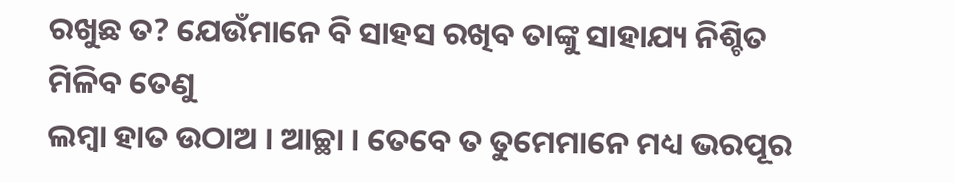ରଖୁଛ ତ? ଯେଉଁମାନେ ବି ସାହସ ରଖିବ ତାଙ୍କୁ ସାହାଯ୍ୟ ନିଶ୍ଚିତ ମିଳିବ ତେଣୁ
ଲମ୍ବା ହାତ ଉଠାଅ । ଆଚ୍ଛା । ତେବେ ତ ତୁମେମାନେ ମଧ୍ୟ ଭରପୂର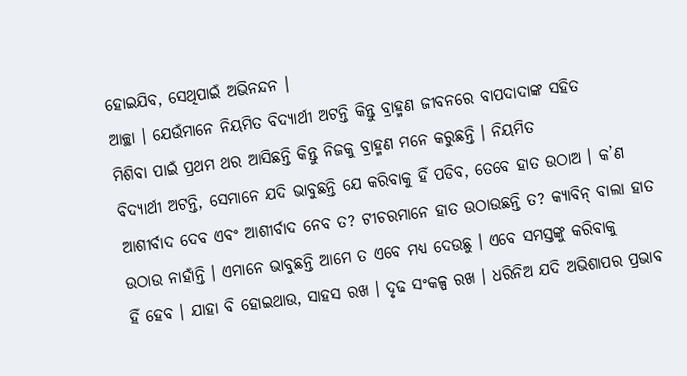ହୋଇଯିବ, ସେଥିପାଇଁ ଅଭିନନ୍ଦନ ।
ଆଚ୍ଛା । ଯେଉଁମାନେ ନିୟମିତ ବିଦ୍ୟାର୍ଥୀ ଅଟନ୍ତି କିନ୍ତୁ ବ୍ରାହ୍ମଣ ଜୀବନରେ ବାପଦାଦାଙ୍କ ସହିତ
ମିଶିବା ପାଇଁ ପ୍ରଥମ ଥର ଆସିଛନ୍ତି କିନ୍ତୁ ନିଜକୁ ବ୍ରାହ୍ମଣ ମନେ କରୁଛନ୍ତି । ନିୟମିତ
ବିଦ୍ୟାର୍ଥୀ ଅଟନ୍ତି, ସେମାନେ ଯଦି ଭାବୁଛନ୍ତି ଯେ କରିବାକୁ ହିଁ ପଡିବ, ତେବେ ହାତ ଉଠାଅ । କ’ଣ
ଆଶୀର୍ବାଦ ଦେବ ଏବଂ ଆଶୀର୍ବାଦ ନେବ ତ? ଟୀଚରମାନେ ହାତ ଉଠାଉଛନ୍ତି ତ? କ୍ୟାବିନ୍ ବାଲା ହାତ
ଉଠାଉ ନାହାଁନ୍ତି । ଏମାନେ ଭାବୁଛନ୍ତି ଆମେ ତ ଏବେ ମଧ୍ୟ ଦେଉଛୁ । ଏବେ ସମସ୍ତଙ୍କୁ କରିବାକୁ
ହିଁ ହେବ । ଯାହା ବି ହୋଇଥାଉ, ସାହସ ରଖ । ଦୃଢ ସଂକଳ୍ପ ରଖ । ଧରିନିଅ ଯଦି ଅଭିଶାପର ପ୍ରଭାବ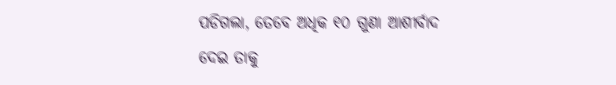ପଡିଗଲା, ତେବେ ଅଧିକ ୧୦ ଗୁଣା ଆଶୀର୍ବାଦ ଦେଇ ତାକୁ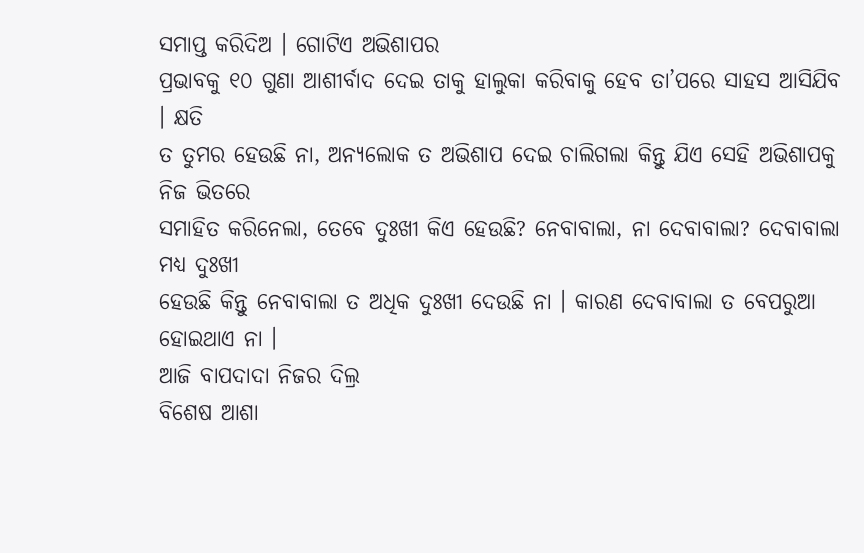ସମାପ୍ତ କରିଦିଅ । ଗୋଟିଏ ଅଭିଶାପର
ପ୍ରଭାବକୁ ୧୦ ଗୁଣା ଆଶୀର୍ବାଦ ଦେଇ ତାକୁ ହାଲୁକା କରିବାକୁ ହେବ ତା’ପରେ ସାହସ ଆସିଯିବ । କ୍ଷତି
ତ ତୁମର ହେଉଛି ନା, ଅନ୍ୟଲୋକ ତ ଅଭିଶାପ ଦେଇ ଚାଲିଗଲା କିନ୍ତୁ ଯିଏ ସେହି ଅଭିଶାପକୁ ନିଜ ଭିତରେ
ସମାହିତ କରିନେଲା, ତେବେ ଦୁଃଖୀ କିଏ ହେଉଛି? ନେବାବାଲା, ନା ଦେବାବାଲା? ଦେବାବାଲା ମଧ୍ୟ ଦୁଃଖୀ
ହେଉଛି କିନ୍ତୁ ନେବାବାଲା ତ ଅଧିକ ଦୁଃଖୀ ଦେଉଛି ନା । କାରଣ ଦେବାବାଲା ତ ବେପରୁଆ ହୋଇଥାଏ ନା ।
ଆଜି ବାପଦାଦା ନିଜର ଦିଲ୍ର
ବିଶେଷ ଆଶା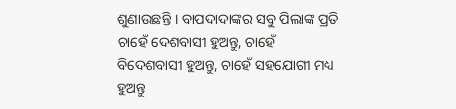ଶୁଣାଉଛନ୍ତି । ବାପଦାଦାଙ୍କର ସବୁ ପିଲାଙ୍କ ପ୍ରତି ଚାହେଁ ଦେଶବାସୀ ହୁଅନ୍ତୁ, ଚାହେଁ
ବିଦେଶବାସୀ ହୁଅନ୍ତୁ, ଚାହେଁ ସହଯୋଗୀ ମଧ୍ୟ ହୁଅନ୍ତୁ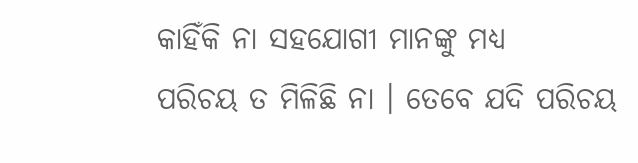କାହିଁକି ନା ସହଯୋଗୀ ମାନଙ୍କୁ ମଧ୍ୟ
ପରିଚୟ ତ ମିଳିଛି ନା । ତେବେ ଯଦି ପରିଚୟ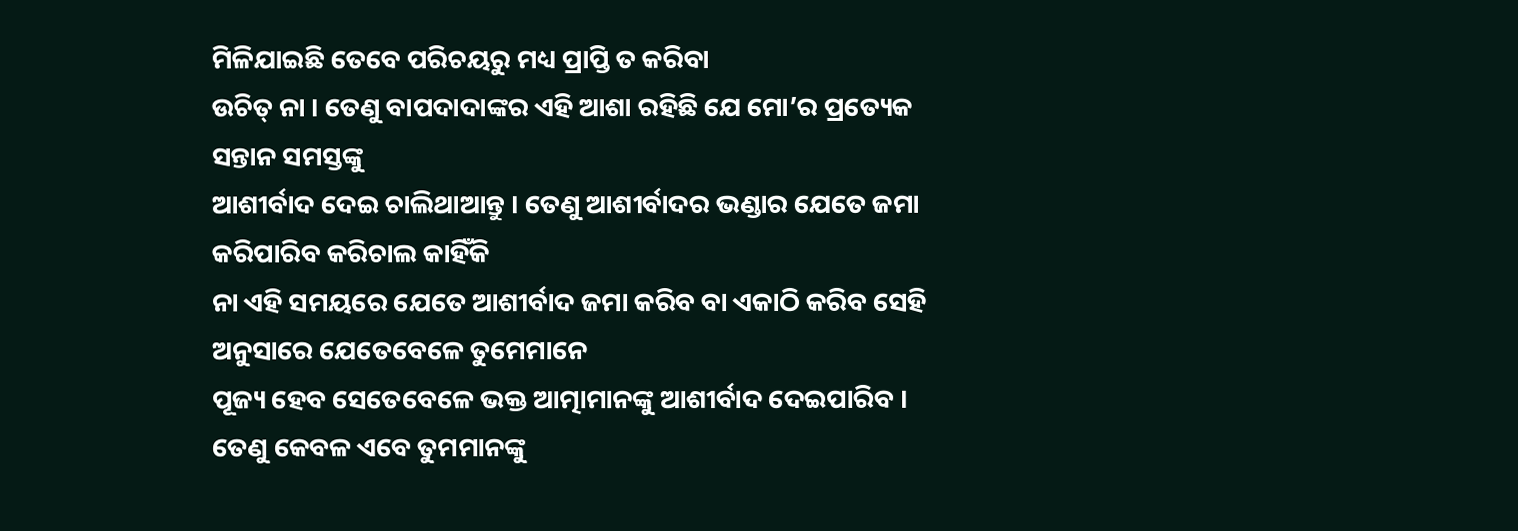ମିଳିଯାଇଛି ତେବେ ପରିଚୟରୁ ମଧ୍ୟ ପ୍ରାପ୍ତି ତ କରିବା
ଉଚିତ୍ ନା । ତେଣୁ ବାପଦାଦାଙ୍କର ଏହି ଆଶା ରହିଛି ଯେ ମୋ’ର ପ୍ରତ୍ୟେକ ସନ୍ତାନ ସମସ୍ତଙ୍କୁ
ଆଶୀର୍ବାଦ ଦେଇ ଚାଲିଥାଆନ୍ତୁ । ତେଣୁ ଆଶୀର୍ବାଦର ଭଣ୍ଡାର ଯେତେ ଜମା କରିପାରିବ କରିଚାଲ କାହିଁକି
ନା ଏହି ସମୟରେ ଯେତେ ଆଶୀର୍ବାଦ ଜମା କରିବ ବା ଏକାଠି କରିବ ସେହି ଅନୁସାରେ ଯେତେବେଳେ ତୁମେମାନେ
ପୂଜ୍ୟ ହେବ ସେତେବେଳେ ଭକ୍ତ ଆତ୍ମାମାନଙ୍କୁ ଆଶୀର୍ବାଦ ଦେଇପାରିବ । ତେଣୁ କେବଳ ଏବେ ତୁମମାନଙ୍କୁ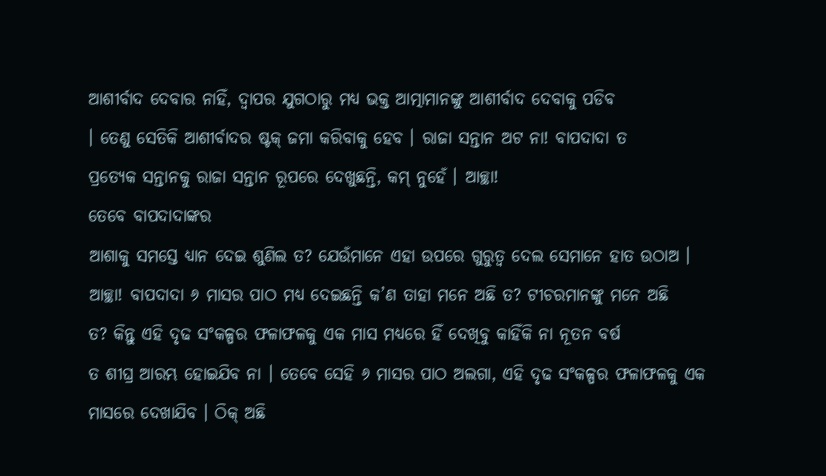ଆଶୀର୍ବାଦ ଦେବାର ନାହିଁ, ଦ୍ୱାପର ଯୁଗଠାରୁ ମଧ୍ୟ ଭକ୍ତ ଆତ୍ମାମାନଙ୍କୁ ଆଶୀର୍ବାଦ ଦେବାକୁ ପଡିବ
। ତେଣୁ ସେତିକି ଆଶୀର୍ବାଦର ଷ୍ଟକ୍ ଜମା କରିବାକୁ ହେବ । ରାଜା ସନ୍ତାନ ଅଟ ନା! ବାପଦାଦା ତ
ପ୍ରତ୍ୟେକ ସନ୍ତାନକୁ ରାଜା ସନ୍ତାନ ରୂପରେ ଦେଖୁଛନ୍ତି, କମ୍ ନୁହେଁ । ଆଚ୍ଛା!
ତେବେ ବାପଦାଦାଙ୍କର
ଆଶାକୁ ସମସ୍ତେ ଧ୍ୟାନ ଦେଇ ଶୁଣିଲ ତ? ଯେଉଁମାନେ ଏହା ଉପରେ ଗୁରୁତ୍ୱ ଦେଲ ସେମାନେ ହାତ ଉଠାଅ ।
ଆଚ୍ଛା! ବାପଦାଦା ୬ ମାସର ପାଠ ମଧ୍ୟ ଦେଇଛନ୍ତି କ’ଣ ତାହା ମନେ ଅଛି ତ? ଟୀଚରମାନଙ୍କୁ ମନେ ଅଛି
ତ? କିନ୍ତୁ ଏହି ଦୃଢ ସଂକଳ୍ପର ଫଳାଫଳକୁ ଏକ ମାସ ମଧ୍ୟରେ ହିଁ ଦେଖିବୁ କାହିଁକି ନା ନୂତନ ବର୍ଷ
ତ ଶୀଘ୍ର ଆରମ୍ଭ ହୋଇଯିବ ନା । ତେବେ ସେହି ୬ ମାସର ପାଠ ଅଲଗା, ଏହି ଦୃଢ ସଂକଳ୍ପର ଫଳାଫଳକୁ ଏକ
ମାସରେ ଦେଖାଯିବ । ଠିକ୍ ଅଛି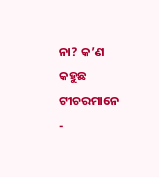ନା? କ’ଣ କହୁଛ ଟୀଚରମାନେ -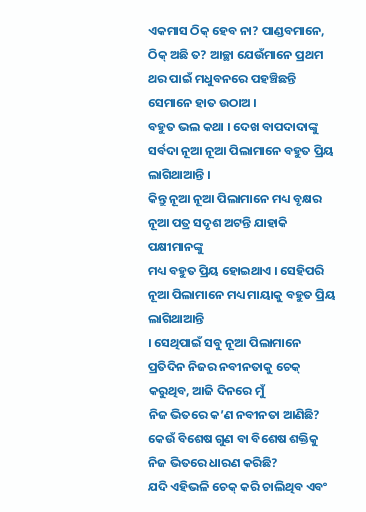ଏକମାସ ଠିକ୍ ହେବ ନା? ପାଣ୍ଡବମାନେ,
ଠିକ୍ ଅଛି ତ? ଆଚ୍ଛା ଯେଉଁମାନେ ପ୍ରଥମ ଥର ପାଇଁ ମଧୁବନରେ ପହଞ୍ଚିଛନ୍ତି ସେମାନେ ହାତ ଉଠାଅ ।
ବହୁତ ଭଲ କଥା । ଦେଖ ବାପଦାଦାଙ୍କୁ ସର୍ବଦା ନୂଆ ନୂଆ ପିଲାମାନେ ବହୁତ ପ୍ରିୟ ଲାଗିଥାଆନ୍ତି ।
କିନ୍ତୁ ନୂଆ ନୂଆ ପିଲାମାନେ ମଧ୍ୟ ବୃକ୍ଷର ନୂଆ ପତ୍ର ସଦୃଶ ଅଟନ୍ତି ଯାହାକି ପକ୍ଷୀମାନଙ୍କୁ
ମଧ୍ୟ ବହୁତ ପ୍ରିୟ ହୋଇଥାଏ । ସେହିପରି ନୂଆ ପିଲାମାନେ ମଧ୍ୟ ମାୟାକୁ ବହୁତ ପ୍ରିୟ ଲାଗିଥାଆନ୍ତି
। ସେଥିପାଇଁ ସବୁ ନୂଆ ପିଲାମାନେ ପ୍ରତିଦିନ ନିଜର ନବୀନତାକୁ ଚେକ୍ କରୁଥିବ, ଆଜି ଦିନରେ ମୁଁ
ନିଜ ଭିତରେ କ’ଣ ନବୀନତା ଆଣିଛି? କେଉଁ ବିଶେଷ ଗୁଣ ବା ବିଶେଷ ଶକ୍ତିକୁ ନିଜ ଭିତରେ ଧାରଣ କରିଛି?
ଯଦି ଏହିଭଳି ଚେକ୍ କରି ଚାଲିଥିବ ଏବଂ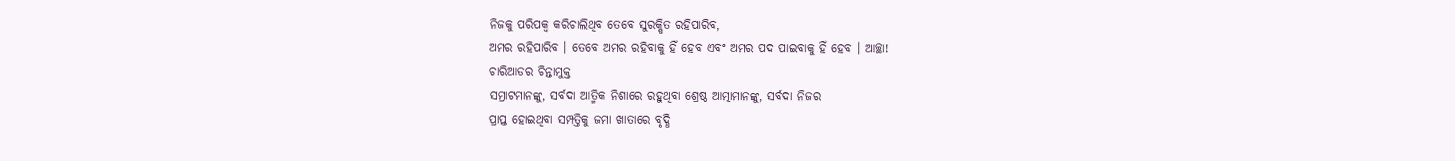ନିଜକୁ ପରିପକ୍ୱ କରିଚାଲିଥିବ ତେବେ ସୁରକ୍ଷିତ ରହିପାରିବ,
ଅମର ରହିପାରିବ । ତେବେ ଅମର ରହିବାକୁ ହିଁ ହେବ ଏବଂ ଅମର ପଦ ପାଇବାକୁ ହିଁ ହେବ । ଆଚ୍ଛା!
ଚାରିଆଡର ଚିନ୍ତାମୁକ୍ତ
ସମ୍ରାଟମାନଙ୍କୁ, ସର୍ବଦା ଆତ୍ମିକ ନିଶାରେ ରହୁଥିବା ଶ୍ରେଷ୍ଠ ଆତ୍ମାମାନଙ୍କୁ, ସର୍ବଦା ନିଜର
ପ୍ରାପ୍ତ ହୋଇଥିବା ସମ୍ପତ୍ତିକୁ ଜମା ଖାତାରେ ବୃଦ୍ଧି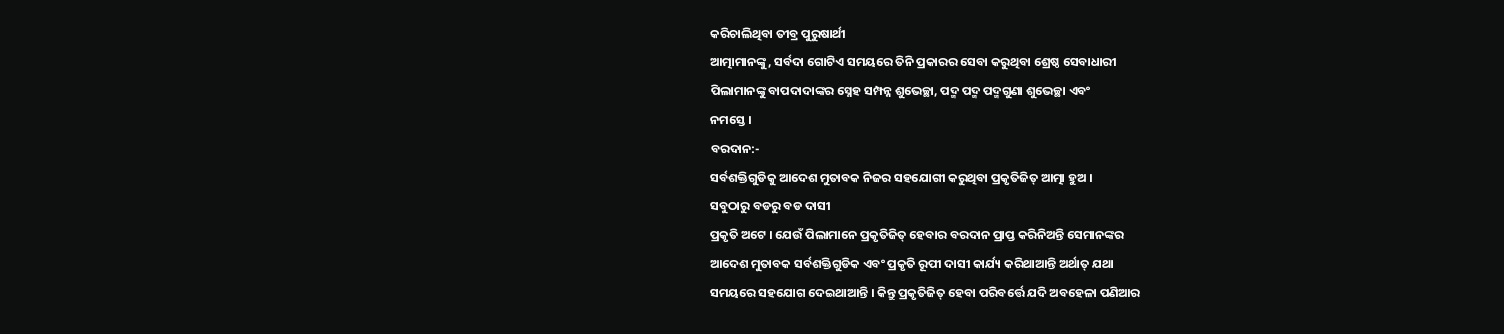କରିଚାଲିଥିବା ତୀବ୍ର ପୁରୁଷାର୍ଥୀ
ଆତ୍ମାମାନଙ୍କୁ, ସର୍ବଦା ଗୋଟିଏ ସମୟରେ ତିନି ପ୍ରକାରର ସେବା କରୁଥିବା ଶ୍ରେଷ୍ଠ ସେବାଧାରୀ
ପିଲାମାନଙ୍କୁ ବାପଦାଦାଙ୍କର ସ୍ନେହ ସମ୍ପନ୍ନ ଶୁଭେଚ୍ଛା, ପଦ୍ମ ପଦ୍ମ ପଦ୍ମଗୁଣା ଶୁଭେଚ୍ଛା ଏବଂ
ନମସ୍ତେ ।
ବରଦାନ:-
ସର୍ବଶକ୍ତିଗୁଡିକୁ ଆଦେଶ ମୁତାବକ ନିଜର ସହଯୋଗୀ କରୁଥିବା ପ୍ରକୃତିଜିତ୍ ଆତ୍ମା ହୁଅ ।
ସବୁଠାରୁ ବଡରୁ ବଡ ଦାସୀ
ପ୍ରକୃତି ଅଟେ । ଯେଉଁ ପିଲାମାନେ ପ୍ରକୃତିଜିତ୍ ହେବାର ବରଦାନ ପ୍ରାପ୍ତ କରିନିଅନ୍ତି ସେମାନଙ୍କର
ଆଦେଶ ମୁତାବକ ସର୍ବଶକ୍ତିଗୁଡିକ ଏବଂ ପ୍ରକୃତି ରୂପୀ ଦାସୀ କାର୍ଯ୍ୟ କରିଥାଆନ୍ତି ଅର୍ଥାତ୍ ଯଥା
ସମୟରେ ସହଯୋଗ ଦେଇଥାଆନ୍ତି । କିନ୍ତୁ ପ୍ରକୃତିଜିତ୍ ହେବା ପରିବର୍ତ୍ତେ ଯଦି ଅବହେଳା ପଣିଆର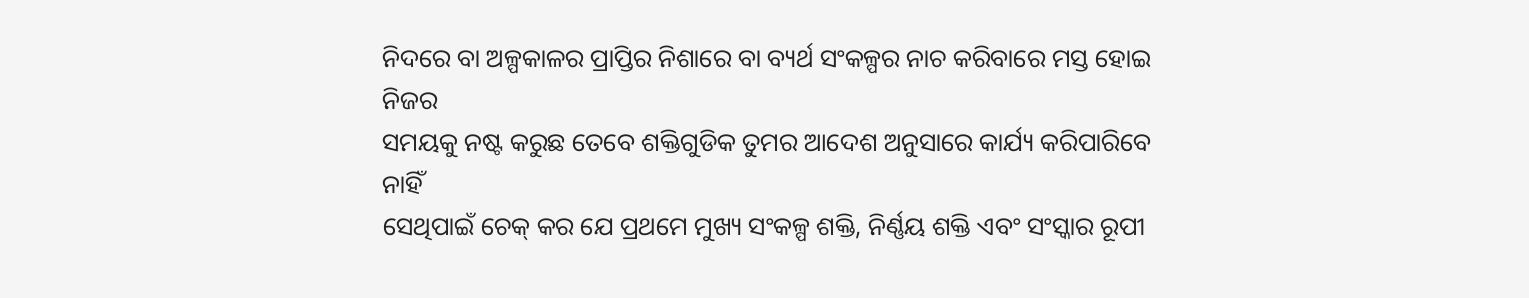ନିଦରେ ବା ଅଳ୍ପକାଳର ପ୍ରାପ୍ତିର ନିଶାରେ ବା ବ୍ୟର୍ଥ ସଂକଳ୍ପର ନାଚ କରିବାରେ ମସ୍ତ ହୋଇ ନିଜର
ସମୟକୁ ନଷ୍ଟ କରୁଛ ତେବେ ଶକ୍ତିଗୁଡିକ ତୁମର ଆଦେଶ ଅନୁସାରେ କାର୍ଯ୍ୟ କରିପାରିବେ ନାହିଁ
ସେଥିପାଇଁ ଚେକ୍ କର ଯେ ପ୍ରଥମେ ମୁଖ୍ୟ ସଂକଳ୍ପ ଶକ୍ତି, ନିର୍ଣ୍ଣୟ ଶକ୍ତି ଏବଂ ସଂସ୍କାର ରୂପୀ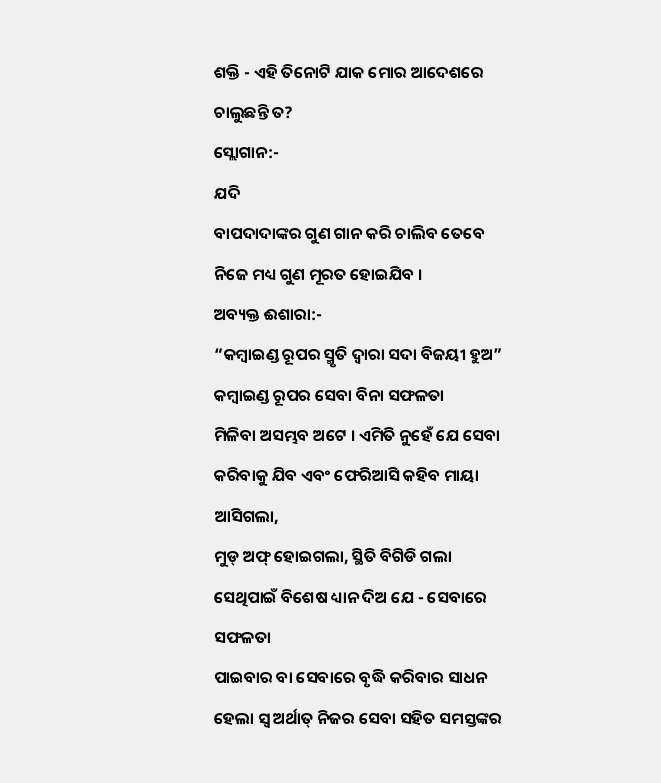ଶକ୍ତି - ଏହି ତିନୋଟି ଯାକ ମୋର ଆଦେଶରେ ଚାଲୁଛନ୍ତି ତ?
ସ୍ଲୋଗାନ:-
ଯଦି
ବାପଦାଦାଙ୍କର ଗୁଣ ଗାନ କରି ଚାଲିବ ତେବେ ନିଜେ ମଧ୍ୟ ଗୁଣ ମୂରତ ହୋଇଯିବ ।
ଅବ୍ୟକ୍ତ ଈଶାରା:-
“କମ୍ବାଇଣ୍ଡ ରୂପର ସ୍ମୃତି ଦ୍ୱାରା ସଦା ବିଜୟୀ ହୁଅ” କମ୍ବାଇଣ୍ଡ ରୂପର ସେବା ବିନା ସଫଳତା
ମିଳିବା ଅସମ୍ଭବ ଅଟେ । ଏମିତି ନୁହେଁ ଯେ ସେବା କରିବାକୁ ଯିବ ଏବଂ ଫେରିଆସି କହିବ ମାୟା ଆସିଗଲା,
ମୁଡ୍ ଅଫ୍ ହୋଇଗଲା, ସ୍ଥିତି ବିଗିଡି ଗଲା ସେଥିପାଇଁ ବିଶେଷ ଧ୍ୟାନ ଦିଅ ଯେ - ସେବାରେ ସଫଳତା
ପାଇବାର ବା ସେବାରେ ବୃଦ୍ଧି କରିବାର ସାଧନ ହେଲା ସ୍ୱ ଅର୍ଥାତ୍ ନିଜର ସେବା ସହିତ ସମସ୍ତଙ୍କର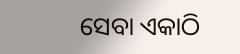ସେବା ଏକାଠି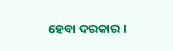ହେବା ଦରକାର ।